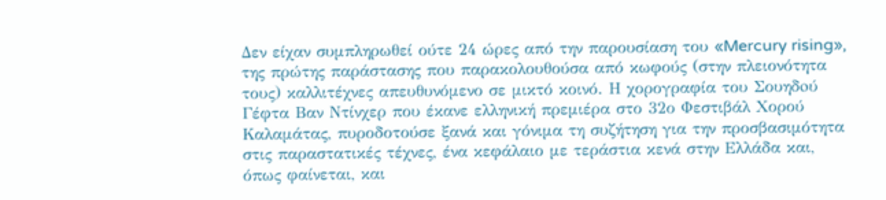Δεν είχαν συμπληρωθεί ούτε 24 ώρες από την παρουσίαση του «Mercury rising», της πρώτης παράστασης που παρακολουθούσα από κωφούς (στην πλειονότητα τους) καλλιτέχνες απευθυνόμενο σε μικτό κοινό. Η χορογραφία του Σουηδoύ Γέφτα Βαν Ντίνχερ που έκανε ελληνική πρεμιέρα στο 32ο Φεστιβάλ Χορού Καλαμάτας, πυροδοτούσε ξανά και γόνιμα τη συζήτηση για την προσβασιμότητα στις παραστατικές τέχνες, ένα κεφάλαιο με τεράστια κενά στην Ελλάδα και, όπως φαίνεται, και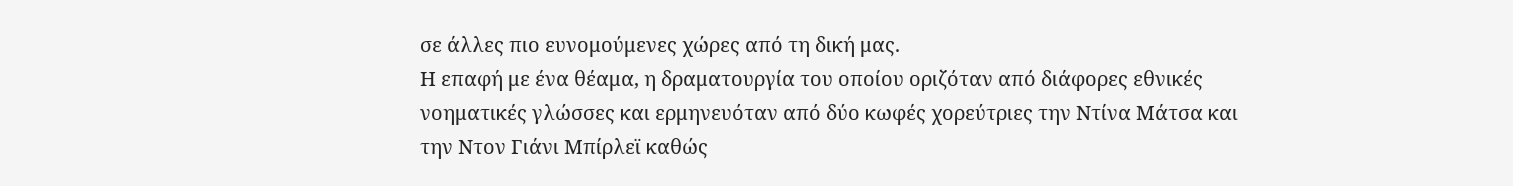σε άλλες πιο ευνομούμενες χώρες από τη δική μας.
Η επαφή με ένα θέαμα, η δραματουργία του οποίου οριζόταν από διάφορες εθνικές νοηματικές γλώσσες και ερμηνευόταν από δύο κωφές χορεύτριες την Ντίνα Μάτσα και την Ντον Γιάνι Μπίρλεϊ καθώς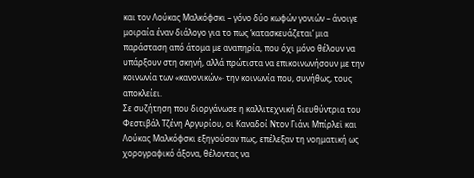και τον Λούκας Μαλκόφσκι – γόνο δύο κωφών γονιών – άνοιγε μοιραία έναν διάλογο για το πως ‘κατασκευάζεται’ μια παράσταση από άτομα με αναπηρία, που όχι μόνο θέλουν να υπάρξουν στη σκηνή, αλλά πρώτιστα να επικοινωνήσουν με την κοινωνία των «κανονικών»· την κοινωνία που, συνήθως, τους αποκλείει.
Σε συζήτηση που διοργάνωσε η καλλιτεχνική διευθύντρια του Φεστιβάλ Τζένη Αργυρίου, οι Καναδοί Ντον Γιάνι Μπίρλεϊ και Λούκας Μαλκόφσκι εξηγούσαν πως, επέλεξαν τη νοηματική ως χορογραφικό άξονα, θέλοντας να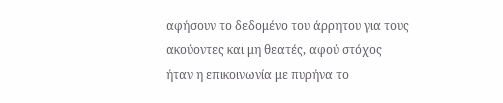αφήσουν το δεδομένο του άρρητου για τους ακούοντες και μη θεατές, αφού στόχος ήταν η επικοινωνία με πυρήνα το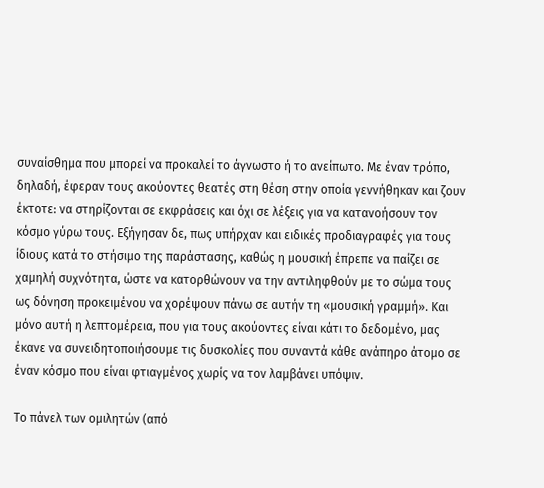συναίσθημα που μπορεί να προκαλεί το άγνωστο ή το ανείπωτο. Με έναν τρόπο, δηλαδή, έφεραν τους ακούοντες θεατές στη θέση στην οποία γεννήθηκαν και ζουν έκτοτε: να στηρίζονται σε εκφράσεις και όχι σε λέξεις για να κατανοήσουν τον κόσμο γύρω τους. Εξήγησαν δε, πως υπήρχαν και ειδικές προδιαγραφές για τους ίδιους κατά το στήσιμο της παράστασης, καθώς η μουσική έπρεπε να παίζει σε χαμηλή συχνότητα, ώστε να κατορθώνουν να την αντιληφθούν με το σώμα τους ως δόνηση προκειμένου να χορέψουν πάνω σε αυτήν τη «μουσική γραμμή». Και μόνο αυτή η λεπτομέρεια, που για τους ακούοντες είναι κάτι το δεδομένο, μας έκανε να συνειδητοποιήσουμε τις δυσκολίες που συναντά κάθε ανάπηρο άτομο σε έναν κόσμο που είναι φτιαγμένος χωρίς να τον λαμβάνει υπόψιν.

Το πάνελ των ομιλητών (από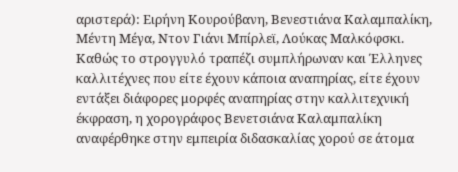αριστερά): Ειρήνη Κουρούβανη, Βενεστιάνα Καλαμπαλίκη, Μέντη Μέγα, Ντον Γιάνι Μπίρλεϊ, Λούκας Μαλκόφσκι.
Καθώς το στρογγυλό τραπέζι συμπλήρωναν και Έλληνες καλλιτέχνες που είτε έχουν κάποια αναπηρίας, είτε έχουν εντάξει διάφορες μορφές αναπηρίας στην καλλιτεχνική έκφραση, η χορογράφος Βενετσιάνα Καλαμπαλίκη αναφέρθηκε στην εμπειρία διδασκαλίας χορού σε άτομα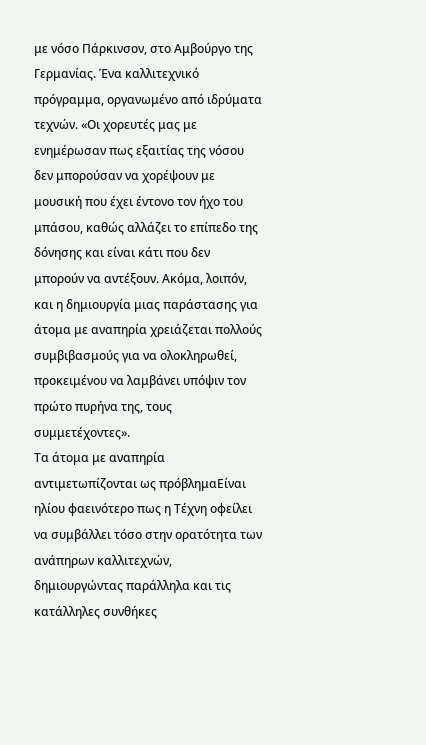με νόσο Πάρκινσον, στο Αμβούργο της Γερμανίας. Ένα καλλιτεχνικό πρόγραμμα, οργανωμένο από ιδρύματα τεχνών. «Οι χορευτές μας με ενημέρωσαν πως εξαιτίας της νόσου δεν μπορούσαν να χορέψουν με μουσική που έχει έντονο τον ήχο του μπάσου, καθώς αλλάζει το επίπεδο της δόνησης και είναι κάτι που δεν μπορούν να αντέξουν. Ακόμα, λοιπόν, και η δημιουργία μιας παράστασης για άτομα με αναπηρία χρειάζεται πολλούς συμβιβασμούς για να ολοκληρωθεί, προκειμένου να λαμβάνει υπόψιν τον πρώτο πυρήνα της, τους συμμετέχοντες».
Τα άτομα με αναπηρία αντιμετωπίζονται ως πρόβλημαΕίναι ηλίου φαεινότερο πως η Τέχνη οφείλει να συμβάλλει τόσο στην ορατότητα των ανάπηρων καλλιτεχνών, δημιουργώντας παράλληλα και τις κατάλληλες συνθήκες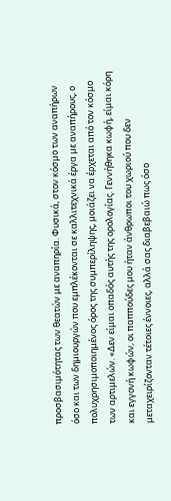προσβασιμότητας των θεατών με αναπηρία. Φυσικά, στον κόσμο των αναπήρων όσο και των δημιουργών που εμπλέκονται σε καλλιτεχνικά έργα με αναπήρους, ο πολυχρησιμοποιημένος όρος της συμπερίληψης, μοιάζει να έρχεται από τον κόσμο των αρτιμελών. «Δεν είμαι οπαδός αυτής της ορολογίας. Γεννήθηκα κωφή, είμαι κόρη και εγγονή κωφών, οι παππούδες μου ήταν άνθρωποι του χωριού που δεν μεταχειρίζονταν τέτοιες έννοιες, αλλά σας διαβεβαιώ πως όσο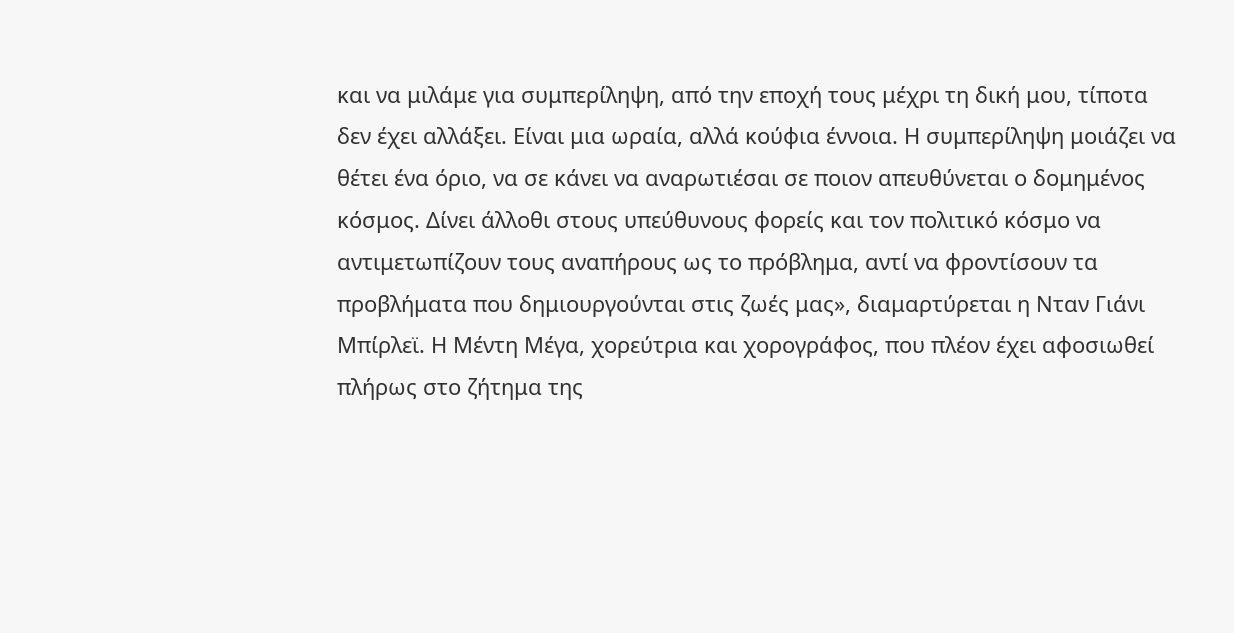και να μιλάμε για συμπερίληψη, από την εποχή τους μέχρι τη δική μου, τίποτα δεν έχει αλλάξει. Είναι μια ωραία, αλλά κούφια έννοια. Η συμπερίληψη μοιάζει να θέτει ένα όριο, να σε κάνει να αναρωτιέσαι σε ποιον απευθύνεται ο δομημένος κόσμος. Δίνει άλλοθι στους υπεύθυνους φορείς και τον πολιτικό κόσμο να αντιμετωπίζουν τους αναπήρους ως το πρόβλημα, αντί να φροντίσουν τα προβλήματα που δημιουργούνται στις ζωές μας», διαμαρτύρεται η Νταν Γιάνι Μπίρλεϊ. Η Μέντη Μέγα, χορεύτρια και χορογράφος, που πλέον έχει αφοσιωθεί πλήρως στο ζήτημα της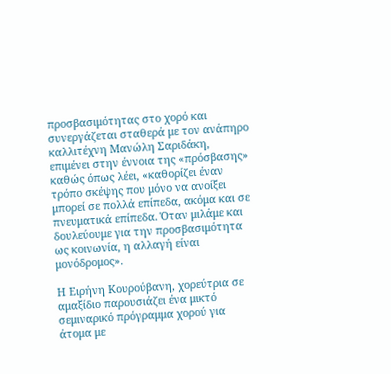προσβασιμότητας στο χορό και συνεργάζεται σταθερά με τον ανάπηρο καλλιτέχνη Μανώλη Σαριδάκη, επιμένει στην έννοια της «πρόσβασης» καθώς όπως λέει, «καθορίζει έναν τρόπο σκέψης που μόνο να ανοίξει μπορεί σε πολλά επίπεδα, ακόμα και σε πνευματικά επίπεδα. Όταν μιλάμε και δουλεύουμε για την προσβασιμότητα ως κοινωνία, η αλλαγή είναι μονόδρομος».

Η Ειρήνη Κουρούβανη, χορεύτρια σε αμαξίδιο παρουσιάζει ένα μικτό σεμιναρικό πρόγραμμα χορού για άτομα με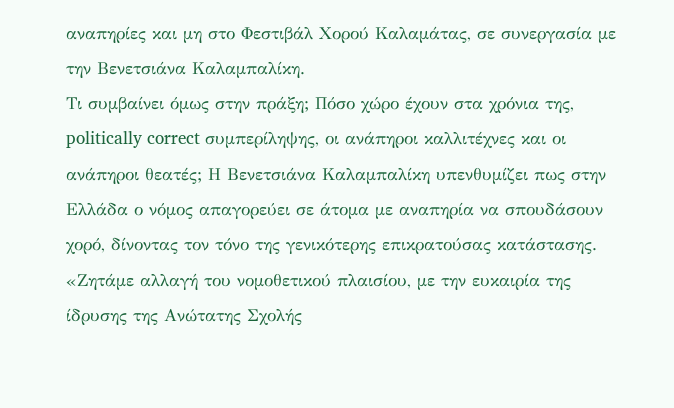αναπηρίες και μη στο Φεστιβάλ Χορού Καλαμάτας, σε συνεργασία με την Βενετσιάνα Καλαμπαλίκη.
Τι συμβαίνει όμως στην πράξη; Πόσο χώρο έχουν στα χρόνια της, politically correct συμπερίληψης, οι ανάπηροι καλλιτέχνες και οι ανάπηροι θεατές; Η Βενετσιάνα Καλαμπαλίκη υπενθυμίζει πως στην Ελλάδα ο νόμος απαγορεύει σε άτομα με αναπηρία να σπουδάσουν χορό, δίνοντας τον τόνο της γενικότερης επικρατούσας κατάστασης. «Ζητάμε αλλαγή του νομοθετικού πλαισίου, με την ευκαιρία της ίδρυσης της Ανώτατης Σχολής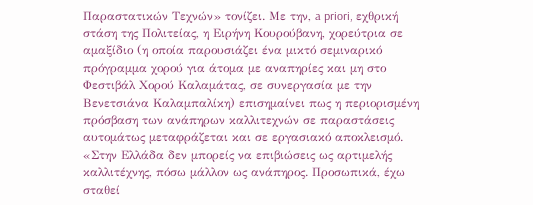Παραστατικών Τεχνών» τονίζει. Με την, a priori, εχθρική στάση της Πολιτείας, η Ειρήνη Κουρούβανη, χορεύτρια σε αμαξίδιο (η οποία παρουσιάζει ένα μικτό σεμιναρικό πρόγραμμα χορού για άτομα με αναπηρίες και μη στο Φεστιβάλ Χορού Καλαμάτας, σε συνεργασία με την Βενετσιάνα Καλαμπαλίκη) επισημαίνει πως η περιορισμένη πρόσβαση των ανάπηρων καλλιτεχνών σε παραστάσεις αυτομάτως μεταφράζεται και σε εργασιακό αποκλεισμό. «Στην Ελλάδα δεν μπορείς να επιβιώσεις ως αρτιμελής καλλιτέχνης, πόσω μάλλον ως ανάπηρος. Προσωπικά, έχω σταθεί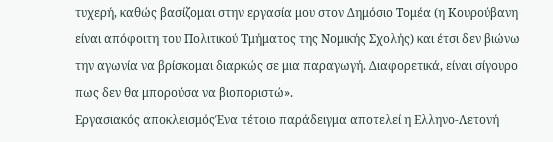τυχερή, καθώς βασίζομαι στην εργασία μου στον Δημόσιο Τομέα (η Κουρούβανη είναι απόφοιτη του Πολιτικού Τμήματος της Νομικής Σχολής) και έτσι δεν βιώνω την αγωνία να βρίσκομαι διαρκώς σε μια παραγωγή. Διαφορετικά, είναι σίγουρο πως δεν θα μπορούσα να βιοποριστώ».
Εργασιακός αποκλεισμόςΈνα τέτοιο παράδειγμα αποτελεί η Ελληνο-Λετονή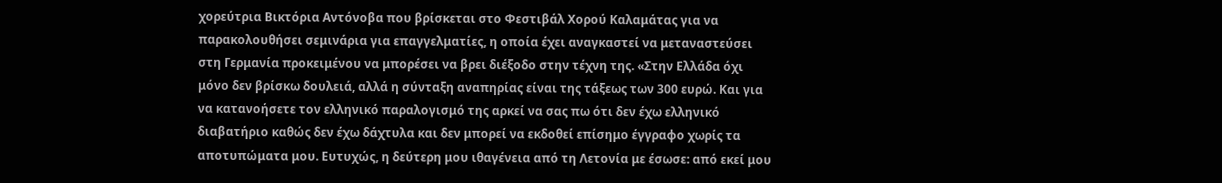χορεύτρια Βικτόρια Αντόνοβα που βρίσκεται στο Φεστιβάλ Χορού Καλαμάτας για να παρακολουθήσει σεμινάρια για επαγγελματίες, η οποία έχει αναγκαστεί να μεταναστεύσει στη Γερμανία προκειμένου να μπορέσει να βρει διέξοδο στην τέχνη της. «Στην Ελλάδα όχι μόνο δεν βρίσκω δουλειά, αλλά η σύνταξη αναπηρίας είναι της τάξεως των 300 ευρώ. Και για να κατανοήσετε τον ελληνικό παραλογισμό της αρκεί να σας πω ότι δεν έχω ελληνικό διαβατήριο καθώς δεν έχω δάχτυλα και δεν μπορεί να εκδοθεί επίσημο έγγραφο χωρίς τα αποτυπώματα μου. Ευτυχώς, η δεύτερη μου ιθαγένεια από τη Λετονία με έσωσε: από εκεί μου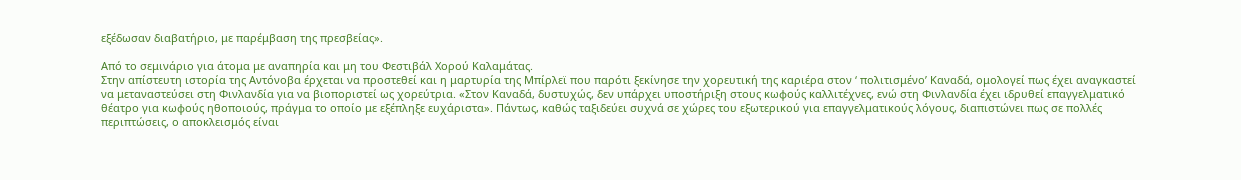εξέδωσαν διαβατήριο, με παρέμβαση της πρεσβείας».

Από το σεμινάριο για άτομα με αναπηρία και μη του Φεστιβάλ Χορού Καλαμάτας.
Στην απίστευτη ιστορία της Αντόνοβα έρχεται να προστεθεί και η μαρτυρία της Μπίρλεϊ που παρότι ξεκίνησε την χορευτική της καριέρα στον ‘ πολιτισμένο’ Καναδά, ομολογεί πως έχει αναγκαστεί να μεταναστεύσει στη Φινλανδία για να βιοποριστεί ως χορεύτρια. «Στον Καναδά, δυστυχώς, δεν υπάρχει υποστήριξη στους κωφούς καλλιτέχνες, ενώ στη Φινλανδία έχει ιδρυθεί επαγγελματικό θέατρο για κωφούς ηθοποιούς, πράγμα το οποίο με εξέπληξε ευχάριστα». Πάντως, καθώς ταξιδεύει συχνά σε χώρες του εξωτερικού για επαγγελματικούς λόγους, διαπιστώνει πως σε πολλές περιπτώσεις, ο αποκλεισμός είναι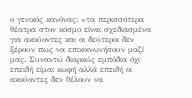ο γενικός κανόνας: «τα περισσότερα θέατρα στον κόσμο είναι σχεδιασμένα για ακούοντες και οι δεύτεροι δεν ξέρουν πως να επικοινωνήσουν μαζί μας. Συναντώ διαρκώς εμπόδια όχι επειδή είμαι κωφή αλλά επειδή οι ακούοντες δεν θέλουν να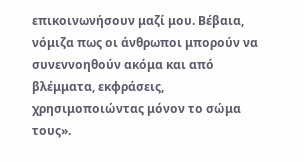επικοινωνήσουν μαζί μου. Βέβαια, νόμιζα πως οι άνθρωποι μπορούν να συνεννοηθούν ακόμα και από βλέμματα, εκφράσεις, χρησιμοποιώντας μόνον το σώμα τους».